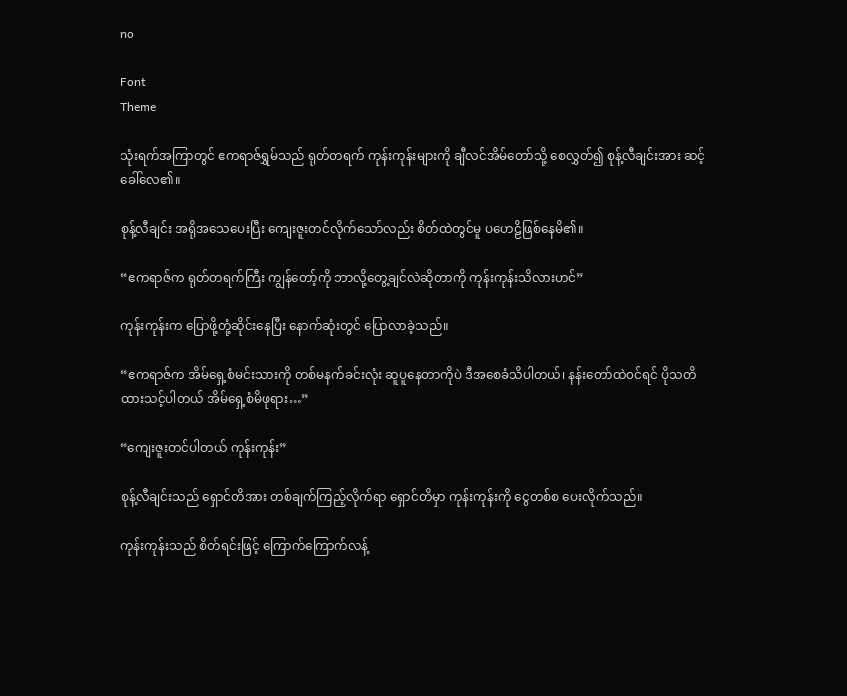no

Font
Theme

သုံးရက်အကြာတွင် ဧကရာဇ်ရွှမ်သည် ရုတ်တရက် ကုန်းကုန်းများကို ချီလင်အိမ်တော်သို့ စေလွှတ်၍ စုန့်လီချင်းအား ဆင့်ခေါ်လေ၏။

စုန့်လီချင်း အရိုအသေပေးပြီး ကျေးဇူး‌တင်လိုက်သော်လည်း စိတ်ထဲတွင်မူ ပဟေဠိဖြစ်နေမိ၏။

“ဧကရာဇ်က ရုတ်တရက်ကြီး ကျွန်တော့်ကို ဘာလို့တွေ့ချင်လဲဆိုတာကို ကုန်းကုန်းသိလားဟင်”

ကုန်းကုန်းက ပြောဖို့တုံ့ဆိုင်းနေပြီး နောက်ဆုံးတွင် ပြောလာခဲ့သည်။

“ဧကရာဇ်က အိမ်ရှေ့စံမင်းသားကို တစ်မနက်ခင်းလုံး ဆူပူနေတာကိုပဲ ဒီ‌အစေခံသိပါတယ်၊ နန်းတော်ထဲ၀င်ရင် ပိုသတိထားသင့်ပါတယ် အိမ်ရှေ့စံမိဖုရား…”

“ကျေးဇူးတင်ပါတယ် ကုန်းကုန်း”

စုန့်လီချင်းသည် ရှောင်တိအား တစ်ချက်ကြည့်လိုက်ရာ ရှောင်တိမှာ ကုန်းကုန်းကို ငွေတစ်စ ပေးလိုက်သည်။

ကုန်းကုန်းသည် စိတ်ရင်းဖြင့် ကြောက်ကြောက်လန့်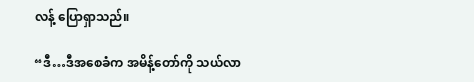လန့် ပြောရှာသည်။

“ဒီ…ဒီအစေခံက အမိန့်တော်ကို သယ်လာ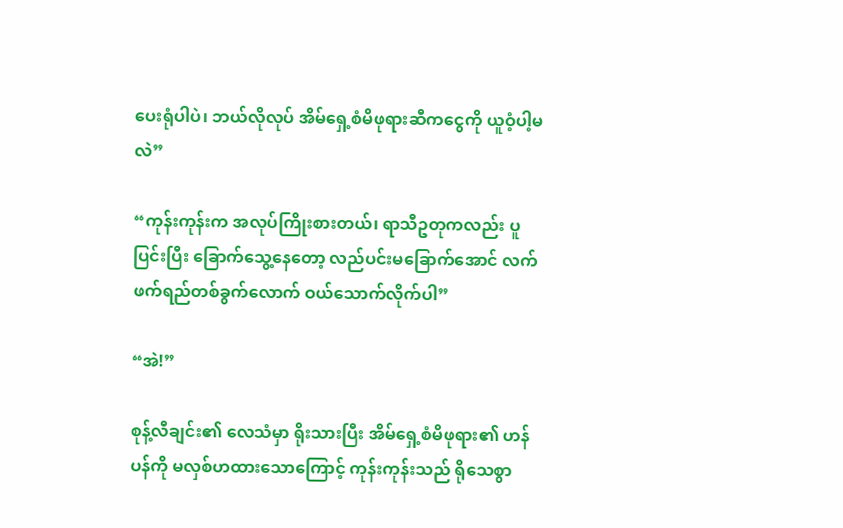ပေးရုံပါပဲ၊ ဘယ်လိုလုပ် အိမ်ရှေ့စံမိဖုရားဆီကငွေကို ယူဝံ့ပါ့မလဲ”

“ကုန်းကုန်းက အလုပ်ကြိုးစားတယ်၊ ရာသီဥတုကလည်း ပူပြင်းပြီး ခြောက်သွေ့နေတော့ လည်ပင်းမခြောက်အောင် လက်ဖက်ရည်တစ်ခွက်လောက် ဝယ်သောက်လိုက်ပါ”

“အဲ!”

စုန့်လီချင်း၏ လေသံမှာ ရိုးသားပြီး အိမ်ရှေ့စံမိဖုရား၏ ဟန်ပန်ကို မလှစ်ဟထားသောကြောင့် ကုန်းကုန်းသည် ရိုသေစွာ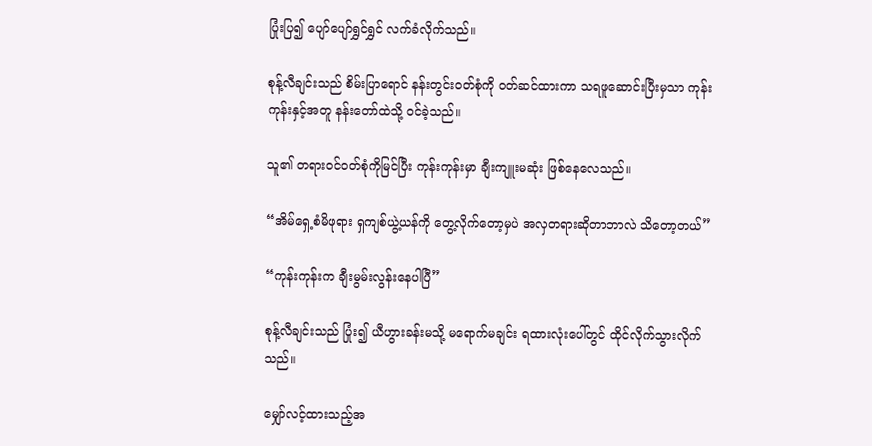ပြုံးပြ၍ ပျော်ပျော်ရွှင်ရွှင် လက်ခံလိုက်သည်။

စုန့်လီချင်းသည် စိမ်းပြာရောင် နန်းတွင်းဝတ်စုံကို ဝတ်ဆင်ထားကာ သရဖူဆောင်းပြီးမှသာ ကုန်းကုန်းနှင့်အတူ နန်းတော်ထဲသို့ ဝင်ခဲ့သည်။

သူ၏ တရားဝင်ဝတ်စုံကိုမြင်ပြီး ကုန်းကုန်းမှာ ချီးကျူးမဆုံး ဖြစ်နေလေသည်။

“အိမ်ရှေ့စံမိဖုရား ရှကျစ်ယွဲ့ယန်ကို တွေ့လိုက်တော့မှပဲ အလှတရားဆိုတာဘာလဲ သိတော့တယ်”

“ကုန်းကုန်းက ချီးမွမ်းလွန်းနေပါပြီ”

စုန့်လီချင်းသည် ပြုံး၍ ယီဟွားခန်းမသို့ မရောက်မချင်း ရထားလုံးပေါ်တွင် ထိုင်လိုက်သွားလိုက်သည်။

မျှော်လင့်ထားသည့်အ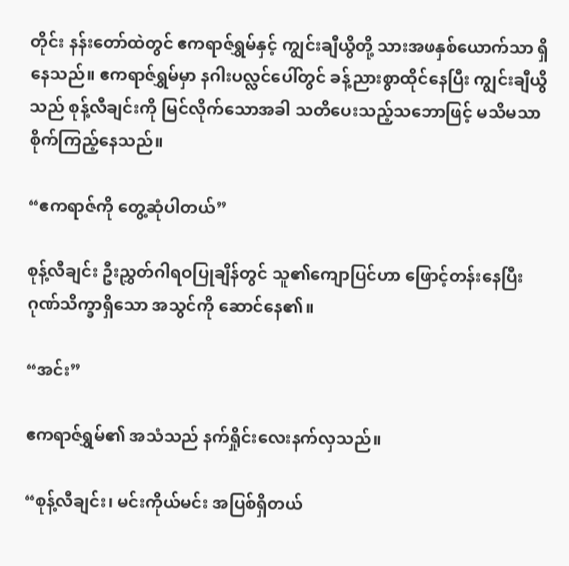တိုင်း နန်းတော်ထဲတွင် ဧကရာဇ်ရွှမ်နှင့် ကျွင်းချီယွိတို့ သားအဖနှစ်ယောက်သာ ရှိနေသည်။ ဧကရာဇ်ရွှမ်မှာ နဂါးပလ္လင်ပေါ်တွင် ခန့်ညားစွာထိုင်နေပြီး ကျွင်းချီယွိသည် စုန့်လီချင်းကို မြင်လိုက်သောအခါ သတိပေးသည့်သဘောဖြင့် မသိမသာ စိုက်ကြည့်နေသည်။

“ဧကရာဇ်ကို တွေ့ဆုံပါတယ်”

စုန့်လီချင်း ဦးညွှတ်ဂါရဝပြုချိန်တွင် သူ၏ကျောပြင်ဟာ ဖြောင့်တန်းနေပြီး ဂုဏ်သိက္ခာရှိသော အသွင်ကို ဆောင်နေ၏။

“အင်း”

ဧကရာဇ်ရွှမ်၏ အသံသည် နက်ရှိုင်းလေးနက်လှသည်။

“စုန့်လီချင်း၊ မင်းကိုယ်မင်း အပြစ်ရှိတယ်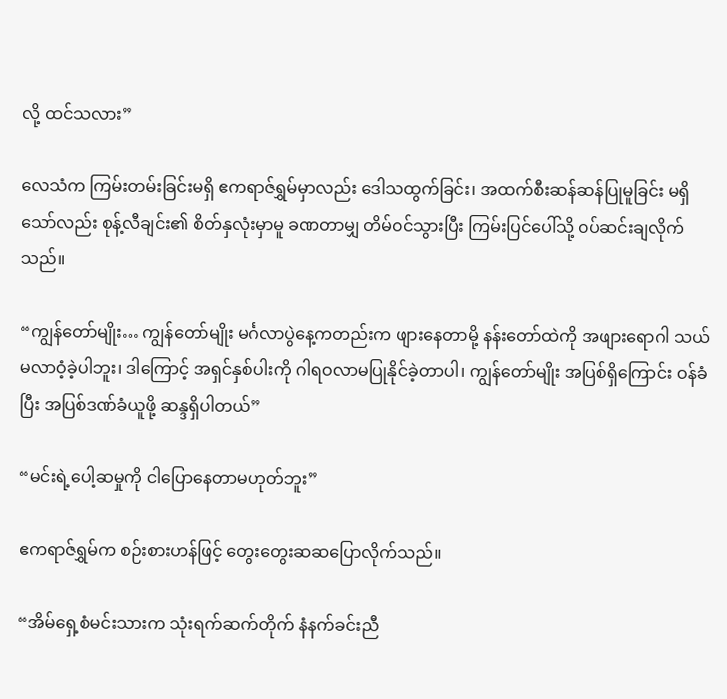လို့ ထင်သလား”

လေသံက ကြမ်းတမ်းခြင်းမရှိ ဧကရာဇ်ရွှမ်မှာလည်း ဒေါသထွက်ခြင်း၊ အထက်စီးဆန်ဆန်ပြုမူခြင်း မရှိသော်လည်း စုန့်လီချင်း၏ စိတ်နှလုံးမှာမူ ခဏတာမျှ တိမ်၀င်သွားပြီး ကြမ်းပြင်ပေါ်သို့ ၀ပ်ဆင်းချလိုက်သည်။

“ကျွန်တော်မျိုး… ကျွန်တော်မျိုး မင်္ဂလာပွဲနေ့ကတည်းက ဖျားနေတာမို့ နန်းတော်ထဲကို အဖျားရောဂါ သယ်မလာဝံ့ခဲ့ပါဘူး၊ ဒါကြောင့် အရှင်နှစ်ပါးကို ဂါရဝလာမပြုနိုင်ခဲ့တာပါ၊ ကျွန်တော်မျိုး အပြစ်ရှိကြောင်း ဝန်ခံပြီး အပြစ်ဒဏ်ခံယူဖို့ ဆန္ဒရှိပါတယ်”

“မင်းရဲ့ပေါ့ဆမှုကို ငါပြောနေတာမဟုတ်ဘူး”

ဧကရာဇ်ရွှမ်က စဉ်းစားဟန်ဖြင့် တွေးတွေးဆဆပြောလိုက်သည်။

“အိမ်ရှေ့စံမင်းသားက သုံးရက်ဆက်တိုက် နံနက်ခင်းညီ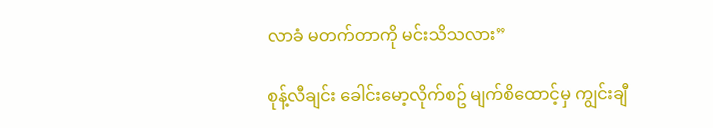လာခံ မတက်တာကို မင်းသိသလား”

စုန့်လီချင်း ခေါင်းမော့လိုက်စဥ် မျက်စိထောင့်မှ ကျွင်းချီ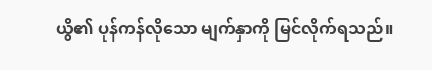ယွိ၏ ပုန်ကန်လိုသော မျက်နှာကို မြင်လိုက်ရသည်။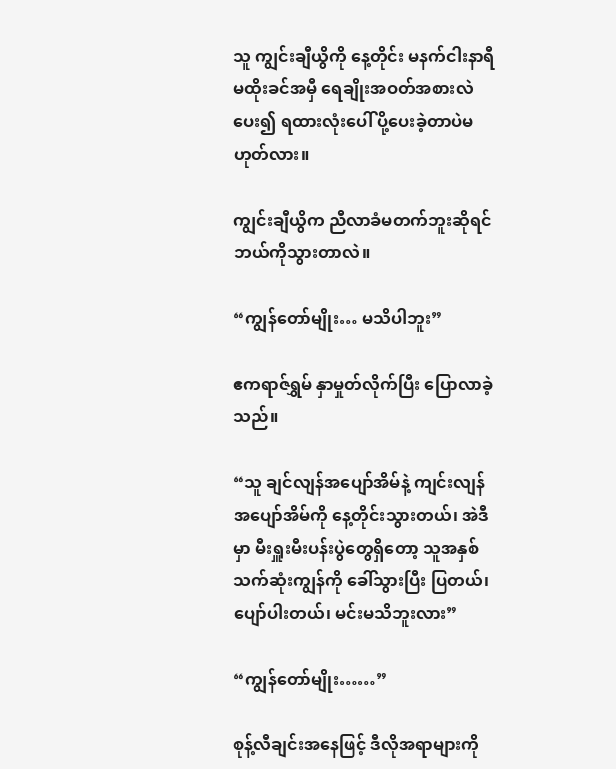သူ ကျွင်းချီယွိကို နေ့တိုင်း မနက်ငါးနာရီမထိုးခင်အမှီ ရေချိုးအဝတ်အစားလဲပေး၍ ရထားလုံးပေါ် ပို့ပေးခဲ့တာပဲမဟုတ်လား။

ကျွင်းချီယွိက ညီလာခံမတက်ဘူးဆိုရင် ဘယ်ကိုသွားတာလဲ။

“ကျွန်တော်မျိုး… မသိပါဘူး”

ဧကရာဇ်ရွှမ် နှာမှုတ်လိုက်ပြီး ပြောလာခဲ့သည်။

“သူ ချင်လျန်အပျော်အိမ်နဲ့ ကျင်းလျန်အပျော်အိမ်ကို နေ့တိုင်းသွားတယ်၊ အဲဒီမှာ မီးရှူးမီးပန်းပွဲတွေရှိတော့ သူအနှစ်သက်ဆုံးကျွန်ကို ခေါ်သွားပြီး ပြတယ်၊ ပျော်ပါးတယ်၊ မင်းမသိဘူးလား”

“ကျွန်တော်မျိုး……”

စုန့်လီချင်းအနေဖြင့် ဒီလိုအရာများကို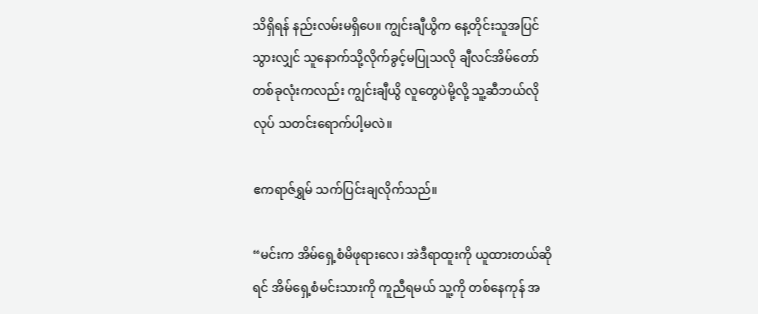သိရှိရန် နည်းလမ်းမရှိပေ။ ကျွင်းချီယွိက နေ့တိုင်းသူအပြင်သွားလျှင် သူနောက်သို့လိုက်ခွင့်မပြုသလို ချီလင်အိမ်တော်တစ်ခုလုံးကလည်း ကျွင်းချီယွိ လူတွေပဲမို့လို့ သူ့ဆီဘယ်လိုလုပ် သတင်းရောက်ပါ့မလဲ။

ဧကရာဇ်ရွှမ် သက်ပြင်းချလိုက်သည်။

“မင်းက အိမ်ရှေ့စံမိဖုရားလေ၊ အဲဒီရာထူးကို ယူထားတယ်ဆိုရင် အိမ်ရှေ့စံမင်းသားကို ကူညီရမယ် သူ့ကို တစ်နေကုန် အ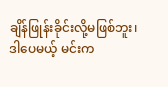ချိန်ဖြုန်းခိုင်းလို့မဖြစ်ဘူး၊ ဒါပေမယ့် မင်းက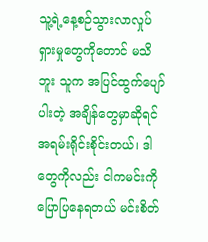သူ့ရဲ့နေ့စဉ်သွားလာလှုပ်ရှားမှုတွေကိုတောင် မသိဘူး သူက အပြင်ထွက်ပျော်ပါးတဲ့ အချိန်တွေမှာဆိုရင် အရမ်းရိုင်းစိုင်းတယ်၊ ဒါတွေကိုလည်း ငါကမင်းကို ပြောပြနေရတယ် မင်းစိတ်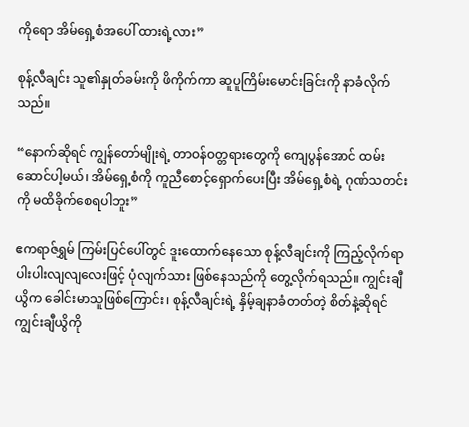ကိုရော အိမ်ရှေ့စံအပေါ် ထားရဲ့လား”

စုန့်လီချင်း သူ၏နှုတ်ခမ်းကို ဖိကိုက်ကာ ဆူပူကြိမ်းမောင်းခြင်းကို နာခံလိုက်သည်။

“နောက်ဆိုရင် ကျွန်တော်မျိုးရဲ့ တာဝန်ဝတ္တရားတွေကို ကျေပွန်အောင် ထမ်းဆောင်ပါ့မယ်၊ အိမ်ရှေ့စံကို ကူညီစောင့်ရှောက်ပေးပြီး အိမ်ရှေ့စံရဲ့ ဂုဏ်သတင်းကို မထိခိုက်စေရပါဘူး”

ဧကရာဇ်ရွှမ် ကြမ်းပြင်ပေါ်တွင် ဒူးထောက်နေသော စုန့်လီချင်းကို ကြည့်လိုက်ရာ ပါးပါးလျလျလေးဖြင့် ပုံလျက်သား ဖြစ်နေသည်ကို တွေ့လိုက်ရသည်။ ကျွင်းချီယွိက ခေါင်းမာသူဖြစ်ကြောင်း၊ စုန့်လီချင်းရဲ့ နှိမ့်ချနာခံတတ်တဲ့ စိတ်နဲ့ဆိုရင် ကျွင်းချီယွိကို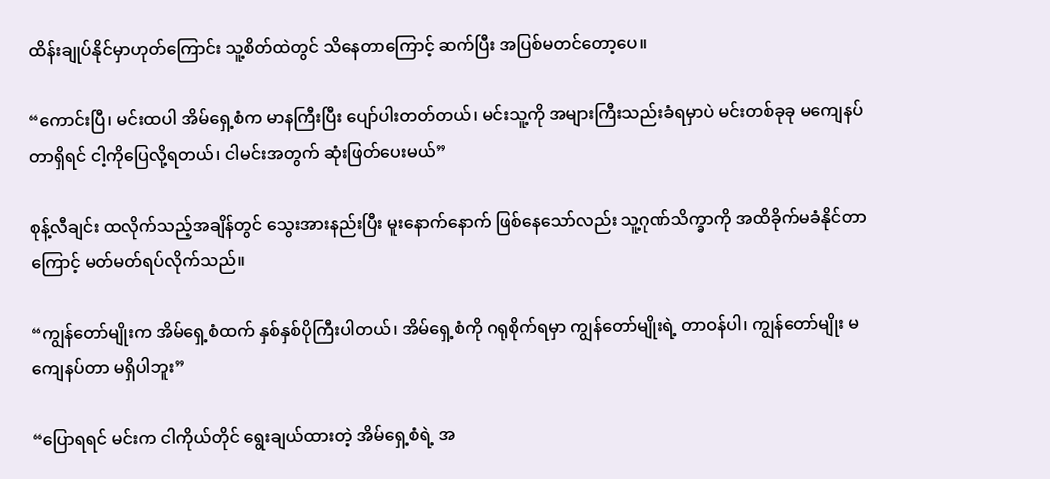ထိန်းချုပ်နိုင်မှာဟုတ်ကြောင်း သူ့စိတ်ထဲတွင် သိနေတာကြောင့် ဆက်ပြီး အပြစ်မတင်တော့ပေ။

“ကောင်းပြီ၊ မင်းထပါ အိမ်ရှေ့စံက မာနကြီးပြီး ပျော်ပါးတတ်တယ်၊ မင်းသူ့ကို အများကြီးသည်းခံရမှာပဲ မင်းတစ်ခုခု မကျေနပ်တာရှိရင် ငါ့ကိုပြေလို့ရတယ်၊ ငါမင်းအတွက် ဆုံးဖြတ်ပေးမယ်”

စုန့်လီချင်း ထလိုက်သည့်အချိန်တွင် သွေးအားနည်းပြီး မူးနောက်နောက် ဖြစ်နေသော်လည်း သူ့ဂုဏ်သိက္ခာကို အထိခိုက်မခံနိုင်တာကြောင့် မတ်မတ်ရပ်လိုက်သည်။

“ကျွန်တော်မျိုးက အိမ်ရှေ့စံထက် နှစ်နှစ်ပိုကြီးပါတယ်၊ အိမ်ရှေ့စံကို ဂရုစိုက်ရမှာ ကျွန်တော်မျိုးရဲ့ တာဝန်ပါ၊ ကျွန်တော်မျိုး မကျေနပ်တာ မရှိပါဘူး”

“ပြောရရင် မင်းက ငါကိုယ်တိုင် ရွေးချယ်ထားတဲ့ အိမ်ရှေ့စံရဲ့ အ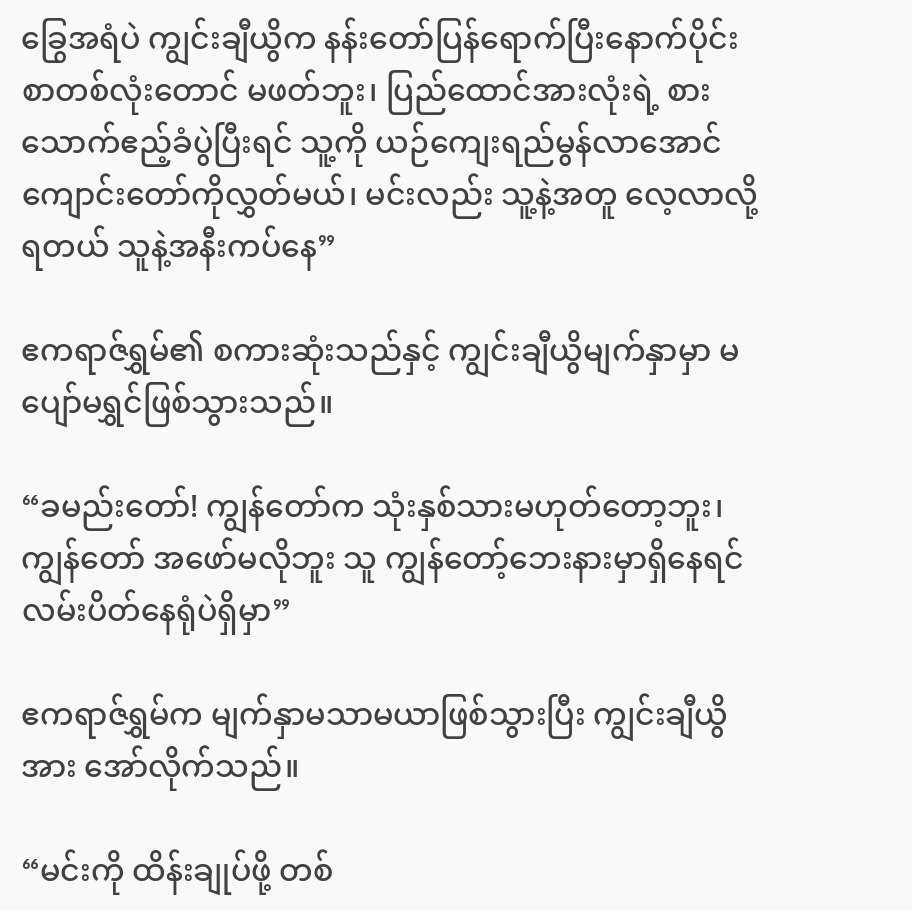ခြွေအရံပဲ ကျွင်းချီယွိက နန်းတော်ပြန်ရောက်ပြီးနောက်ပိုင်း စာတစ်လုံးတောင် မဖတ်ဘူး၊ ပြည်ထောင်အားလုံးရဲ့ စားသောက်ဧည့်ခံပွဲပြီးရင် သူ့ကို ယဉ်ကျေးရည်မွန်လာအောင် ကျောင်းတော်ကိုလွှတ်မယ်၊ မင်းလည်း သူ့နဲ့အတူ လေ့လာလို့ရတယ် သူနဲ့အနီးကပ်နေ”

ဧကရာဇ်ရွှမ်၏ စကားဆုံးသည်နှင့် ကျွင်းချီယွိမျက်နှာမှာ မပျော်မရွှင်ဖြစ်သွားသည်။

“ခမည်းတော်! ကျွန်တော်က သုံးနှစ်သားမဟုတ်တော့ဘူး၊ ကျွန်တော် အဖော်မလိုဘူး သူ ကျွန်တော့်ဘေးနားမှာရှိနေရင် လမ်းပိတ်နေရုံပဲရှိမှာ”

ဧကရာဇ်ရွှမ်က မျက်နှာမသာမယာဖြစ်သွားပြီး ကျွင်းချီယွိအား အော်လိုက်သည်။

“မင်းကို ထိန်းချုပ်ဖို့ တစ်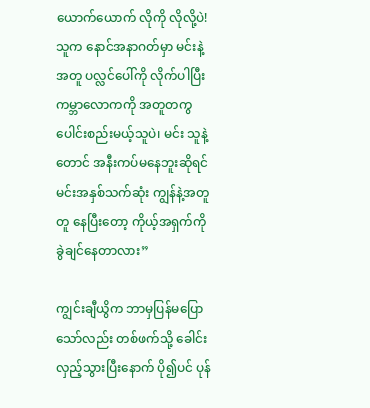ယောက်ယောက် လိုကို လိုလို့ပဲ! သူက နောင်အနာဂတ်မှာ မင်းနဲ့အတူ ပလ္လင်ပေါ်ကို လိုက်ပါပြီး ကမ္ဘာလောကကို အတူတကွ ပေါင်းစည်းမယ့်သူပဲ၊ မင်း သူနဲ့တောင် အနီးကပ်မနေဘူးဆိုရင် မင်းအနှစ်သက်ဆုံး ကျွန်နဲ့အတူတူ နေပြီးတော့ ကိုယ့်အရှက်ကို ခွဲချင်နေတာလား”

ကျွင်းချီယွိက ဘာမှပြန်မပြောသော်လည်း တစ်ဖက်သို့ ခေါင်းလှည့်သွားပြီးနောက် ပို၍ပင် ပုန်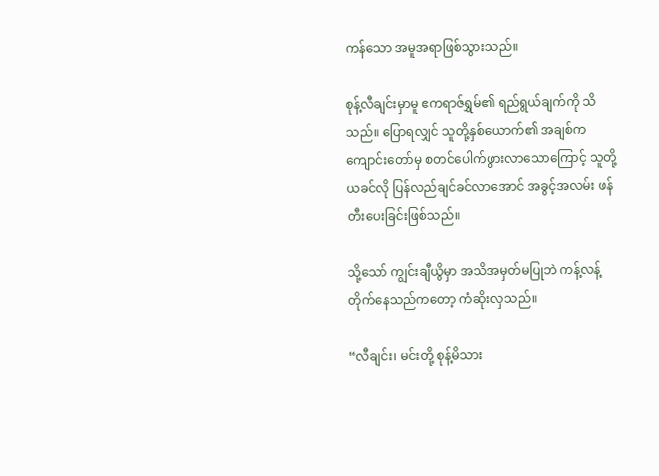ကန်သော အမူအရာဖြစ်သွားသည်။

စုန့်လီချင်းမှာမူ ဧကရာဇ်ရွှမ်၏ ရည်ရွယ်ချက်ကို သိသည်။ ပြောရလျှင် သူတို့နှစ်‌ယောက်၏ အချစ်က ကျောင်းတော်မှ စတင်ပေါက်ဖွားလာသောကြောင့် သူတို့ ယခင်လို ပြန်လည်ချင်ခင်လာအောင် အခွင့်အလမ်း ဖန်တီးပေးခြင်းဖြစ်သည်။

သို့သော် ကျွင်းချီယွိမှာ အသိအမှတ်မပြုဘဲ ကန့်လန့်တိုက်နေသည်ကတော့ ကံဆိုးလှသည်။

“လီချင်း၊ မင်းတို့ စုန့်မိသား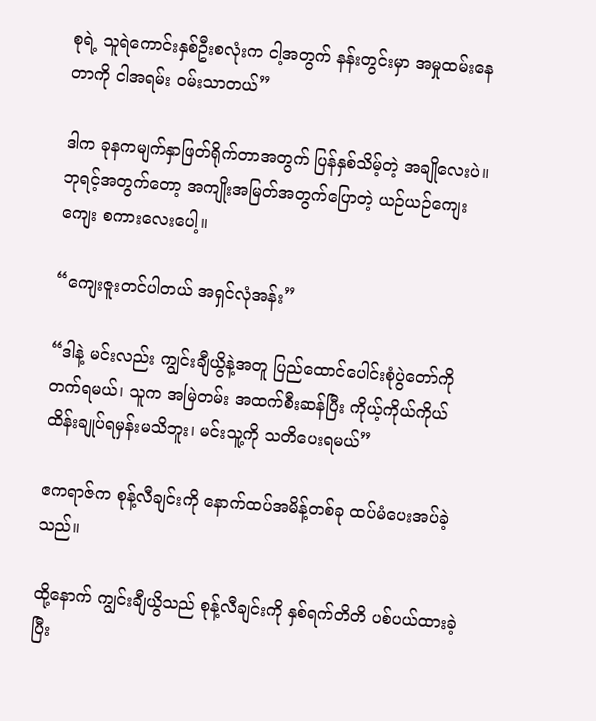စုရဲ့ သူရဲကောင်းနှစ်ဦးစလုံးက ငါ့အတွက် နန်းတွင်းမှာ အမှုထမ်းနေတာကို ငါအရမ်း ဝမ်းသာတယ်”

ဒါက ခုနကမျက်နှာဖြတ်ရိုက်တာအတွက် ပြန်‌နှစ်သိမ့်တဲ့ အချိုလေးပဲ။ ဘုရင့်အတွက်တော့ အကျိုးအမြတ်အတွက်ပြောတဲ့ ယဉ်ယဉ်ကျေးကျေး စကားလေးပေါ့။

“ကျေးဇူးတင်ပါတယ် အရှင်လုံအန်း”

“ဒါနဲ့ မင်းလည်း ကျွင်းချီယွိနဲ့အတူ ပြည်ထောင်ပေါင်းစုံပွဲတော်ကို တက်ရမယ်၊ သူက အမြဲတမ်း အထက်စီးဆန်ပြီး ကိုယ့်ကိုယ်ကိုယ် ထိန်းချုပ်ရမှန်းမသိဘူး၊ မင်းသူ့ကို သတိပေးရမယ်”

ဧကရာဇ်က စုန့်လီချင်းကို နောက်ထပ်အမိန့်တစ်ခု ထပ်မံပေးအပ်ခဲ့သည်။

ထို့နောက် ကျွင်းချီယွိသည် စုန့်လီချင်းကို နှစ်ရက်တိတိ ပစ်ပယ်ထားခဲ့ပြီး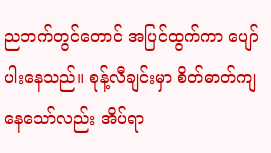ညဘက်တွင်တောင် အပြင်ထွက်ကာ ပျော်ပါးနေသည်။ စုန့်လီချင်းမှာ စိတ်ဓာတ်ကျနေသော်လည်း အိပ်ရာ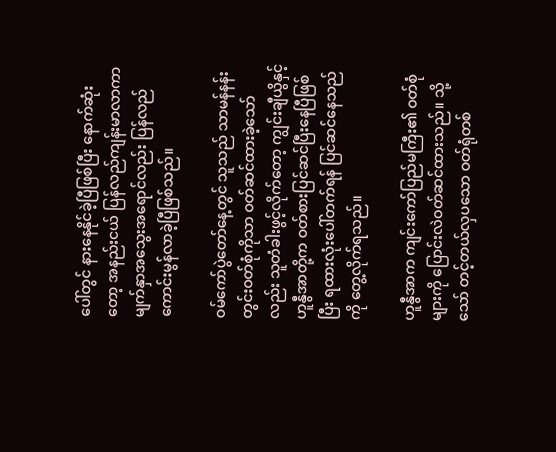ပေါ်တွင် နားနေနိုင်ခဲ့ပြီဖြစ်ပြီး နောက်ဆုံးတော့ အနည်းငယ် ပြန်လည်ကျန်းမာလာကာ မျက်နှာအသွေးအရောင်လည်း ပြန်လည်ကောင်းမွန်လာခဲ့ပြီဖြစ်သည်။

ဝမ်ကော်ပွဲတော်နေ့တွင် သူသည် သာမန်နန်းတွင်းဝတ်စုံကိုသာ ဝတ်ဆင်ထားခဲ့သော်လည်း သူတံခါးဖွင့်လိုက်တော့ ကျွင်းချီယွိနှင့် ဟူနွီအာတို့က ဝတ်စားပြင်ဆင်ပြီးနေပြီဖြစ်ပြီး ရထားလုံးပေါ်တက်ရန် ပြင်ဆင်နေသည်ကို တွေ့လိုက်ရသည်။

ဟူနွီအာက ကျင်းကော်ပြည်မကြီး၏ ဝတ်စုံများကို ပြောင်းလဲဝတ်ဆင်ထားသည်။ သို့သော် တင့်တယ်လှပသော ဝတ်ရုံတစ်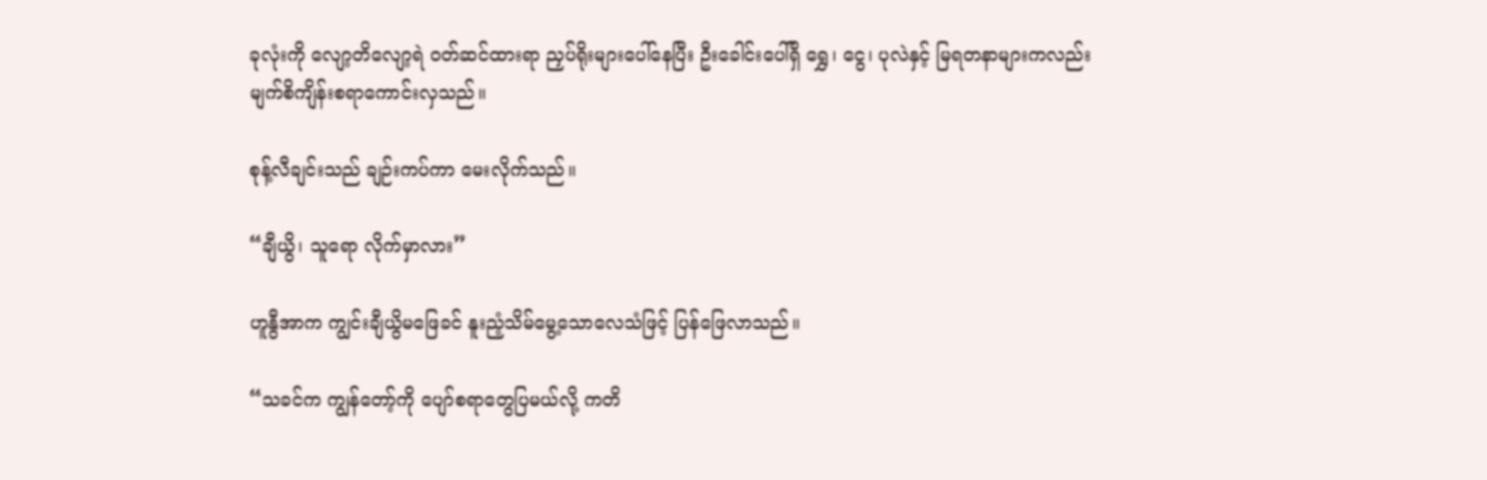ခုလုံးကို လျော့တိလျော့ရဲ ဝတ်ဆင်ထားရာ ညှပ်ရိုးများပေါ်နေပြီး ဦးခေါင်းပေါ်ရှိ ရွှေ၊ ငွေ၊ ပုလဲနှင့် မြရတနာများကလည်း မျက်စိကျိန်းစရာကောင်းလှသည်။

စုန့်လီချင်းသည် ချဉ်းကပ်ကာ မေးလိုက်သည်။

“ချီယွိ၊ သူရော လိုက်မှာလား”

ဟူနွီအာက ကျွင်းချီယွိမဖြေခင် နူးညံ့သိမ်မွေ့သောလေသံဖြင့် ပြန်ဖြေလာသည်။

“သခင်က ကျွန်တော့်ကို ပျော်စရာတွေပြမယ်လို့ ကတိ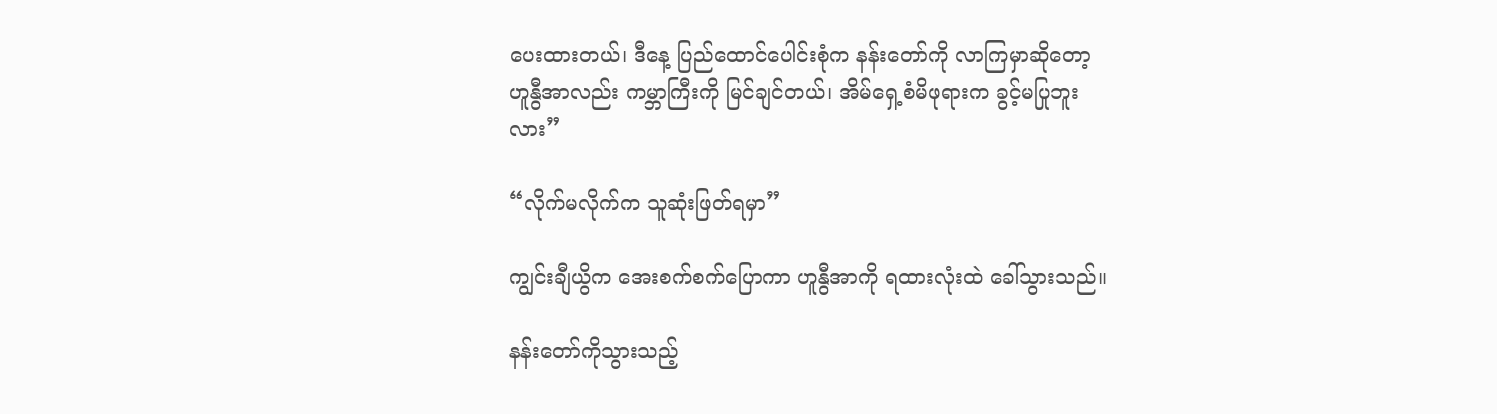ပေးထားတယ်၊ ဒီနေ့ ပြည်ထောင်ပေါင်းစုံက နန်းတော်ကို လာကြမှာဆိုတော့ ဟူနွီအာလည်း ကမ္ဘာကြီးကို မြင်ချင်တယ်၊ အိမ်ရှေ့စံမိဖုရားက ခွင့်မပြုဘူးလား”

“လိုက်မလိုက်က သူဆုံးဖြတ်ရမှာ”

ကျွင်းချီယွိက အေးစက်စက်ပြောကာ ဟူနွီအာကို ရထားလုံးထဲ ခေါ်သွားသည်။

နန်းတော်ကိုသွားသည့်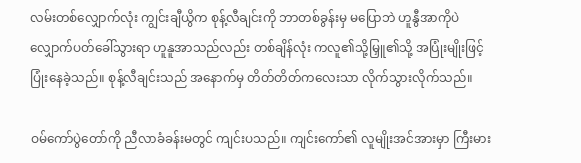လမ်းတစ်လျှောက်လုံး ကျွင်းချီယွိက စုန့်လီချင်းကို ဘာတစ်ခွန်းမှ မပြောဘဲ ဟူနွီအာကိုပဲ လျှောက်ပတ်ခေါ်သွားရာ ဟူနူအာသည်လည်း တစ်ချိန်လုံး ကလူ၏သို့မြှူ၏သို့ အပြုံးမျိုးဖြင့် ပြုံးနေခဲ့သည်။ စုန့်လီချင်းသည် အနောက်မှ တိတ်တိတ်ကလေးသာ လိုက်သွားလိုက်သည်။

ဝမ်ကော်ပွဲတော်ကို ညီလာခံခန်းမတွင် ကျင်းပသည်။ ကျင်းကော်၏ လူမျိုးအင်အားမှာ ကြီးမား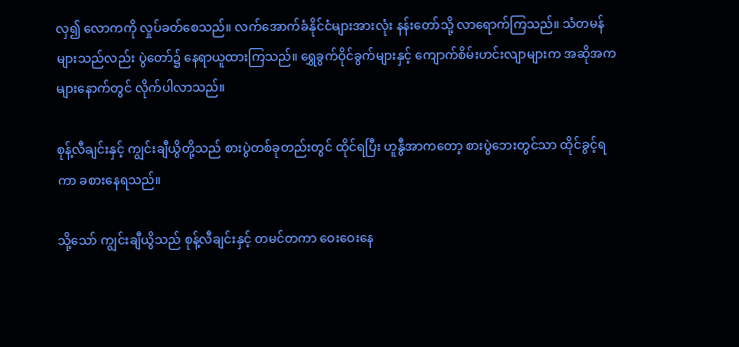လှ၍ လောကကို လှုပ်ခတ်စေသည်။ လက်အောက်ခံနိုင်ငံများအားလုံး နန်းတော်သို့ လာရောက်ကြသည်။ သံတမန်များသည်လည်း ပွဲတော်၌ နေရာယူထားကြသည်။ ရွှေခွက်ဝိုင်ခွက်များနှင့် ကျောက်စိမ်းဟင်းလျာများက အဆိုအကများနောက်တွင် လိုက်ပါလာသည်။

စုန့်လီချင်းနှင့် ကျွင်းချီယွိတို့သည် စားပွဲတစ်ခုတည်းတွင် ထိုင်ရပြီး ဟူနွီအာကတော့ စားပွဲဘေးတွင်သာ ထိုင်ခွင့်ရကာ ခစားနေရသည်။

သို့သော် ကျွင်းချီယွိသည် စုန့်လီချင်းနှင့် တမင်တကာ ဝေးဝေးနေ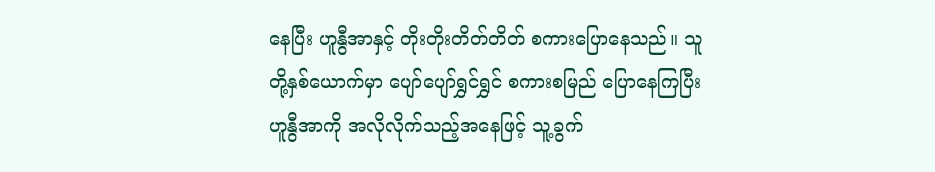နေပြီး ဟူနွီအာနှင့် တိုးတိုးတိတ်တိတ် စကားပြောနေသည်။ သူတို့နှစ်‌ယောက်မှာ ပျော်ပျော်ရွှင်ရွှင် စကားစမြည် ပြောနေကြပြီး ဟူနွီအာကို အလိုလိုက်သည့်အနေဖြင့် သူ့ခွက်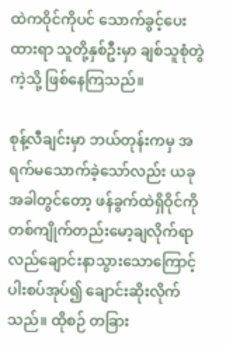ထဲကဝိုင်ကိုပင် သောက်ခွင့်ပေးထားရာ သူတို့နှစ်ဦးမှာ ချစ်သူစုံတွဲကဲ့သို့ ဖြစ်နေကြသည်။

စုန့်လီချင်းမှာ ဘယ်တုန်းကမှ အရက်မသောက်ခဲ့သော်လည်း ယခုအခါတွင်တော့ ဖန်ခွက်ထဲရှိဝိုင်ကို တစ်ကျိုက်တည်းမော့ချလိုက်ရာ လည်ချောင်းနာသွားသောကြောင့် ပါးစပ်အုပ်၍ ချောင်းဆိုးလိုက်သည်။ ထိုစဉ် တခြား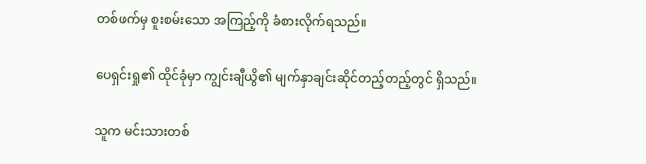တစ်ဖက်မှ စူးစမ်းသော အကြည့်ကို ခံစားလိုက်ရသည်။

ပေရှင်းရှု၏ ထိုင်ခုံမှာ ကျွင်းချီယွိ၏ မျက်နှာချင်းဆိုင်တည့်တည့်တွင် ရှိသည်။

သူက မင်းသားတစ်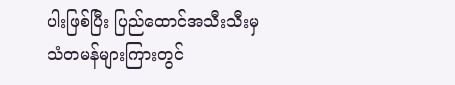ပါးဖြစ်ပြီး ပြည်ထောင်အသီးသီးမှ သံတမန်များကြားတွင်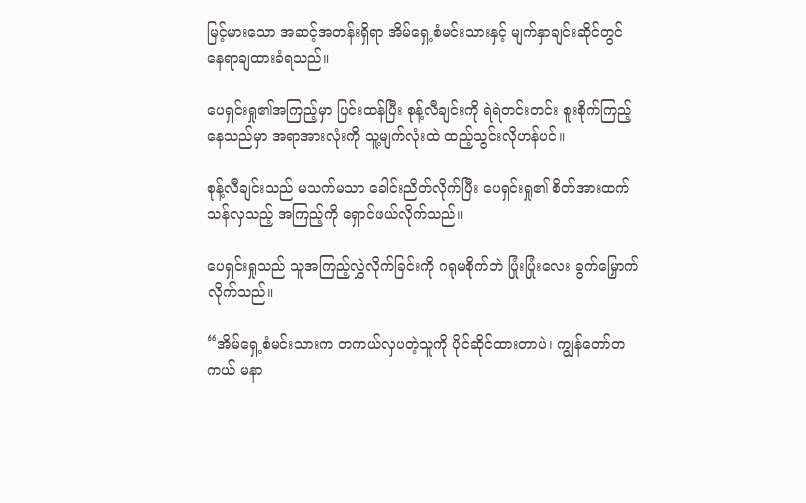မြင့်မားသော အဆင့်အတန်းရှိရာ အိမ်ရှေ့စံမင်းသားနှင့် မျက်နှာချင်းဆိုင်တွင် နေရာချထားခံရသည်။

ပေရှင်းရှု၏အကြည့်မှာ ပြင်းထန်ပြီး စုန့်လီချင်းကို ရဲရဲတင်းတင်း စူးစိုက်ကြည့်နေသည်မှာ အရာအားလုံးကို သူ့မျက်လုံးထဲ ထည့်သွင်းလိုဟန်ပင်။

စုန့်လီချင်းသည် မသက်မသာ ခေါင်းညိတ်လိုက်ပြီး ပေရှင်းရှု၏ စိတ်အားထက်သန်လှသည့် အကြည့်ကို ရှောင်ဖယ်လိုက်သည်။

ပေရှင်းရှုသည် သူအကြည့်လွှဲလိုက်ခြင်းကို ဂရုမစိုက်ဘဲ ပြုံးပြုံးလေး ခွက်မြှောက်လိုက်သည်။

“အိမ်ရှေ့စံမင်းသားက တကယ်လှပတဲ့သူကို ပိုင်ဆိုင်ထားတာပဲ၊ ကျွန်တော်တကယ် မနာ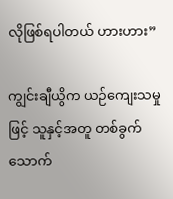လိုဖြစ်ရပါတယ် ဟားဟား”

ကျွင်းချီယွိက ယဉ်ကျေးသမှုဖြင့် သူနှင့်အတူ တစ်ခွက်သောက်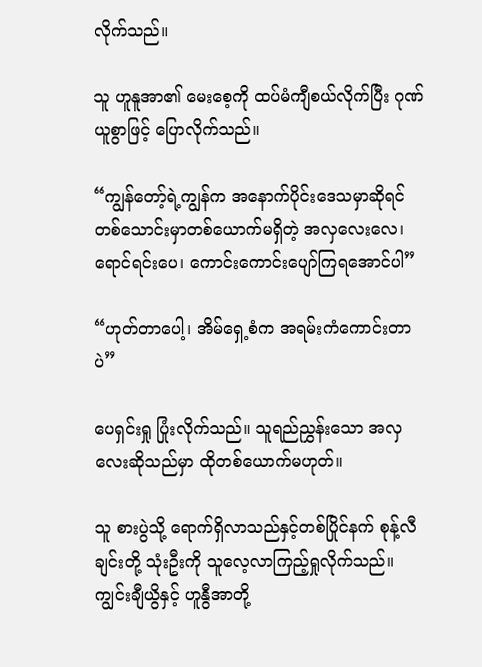လိုက်သည်။

သူ ဟူနူအာ၏ မေးစေ့ကို ထပ်မံကျီစယ်လိုက်ပြီး ဂုဏ်ယူစွာဖြင့် ပြောလိုက်သည်။

“ကျွန်တော့်ရဲ့ကျွန်က အနောက်ပိုင်းဒေသမှာဆိုရင် တစ်သောင်းမှာတစ်ယောက်မရှိတဲ့ အလှလေးလေ၊ ရောင်ရင်းပေ၊ ကောင်းကောင်းပျော်ကြရအောင်ပါ”

“ဟုတ်တာပေါ့၊ အိမ်ရှေ့စံက အရမ်းကံကောင်းတာပဲ”

ပေရှင်းရှု ပြုံးလိုက်သည်။ သူရည်ညွှန်းသော အလှလေးဆိုသည်မှာ ထိုတစ်ယောက်မဟုတ်။

သူ စားပွဲသို့ ရောက်ရှိလာသည်နှင့်တစ်ပြိုင်နက် စုန့်လီချင်းတို့ သုံးဦးကို သူလေ့လာကြည့်ရှုလိုက်သည်။ ကျွင်းချီယွိနှင့် ဟူနွီအာတို့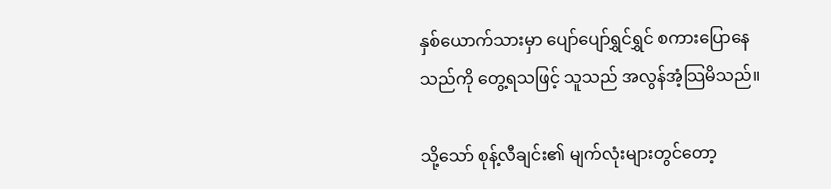နှစ်ယောက်သားမှာ ပျော်ပျော်ရွှင်ရွှင် စကားပြောနေသည်ကို တွေ့ရသဖြင့် သူသည် အလွန်အံ့သြမိသည်။

သို့သော် စုန့်လီချင်း၏ မျက်လုံးများတွင်တော့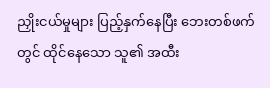ညှိုးငယ်မှုများ ပြည့်နှက်နေပြီး ဘေးတစ်ဖက်တွင် ထိုင်နေသော သူ၏ အထီး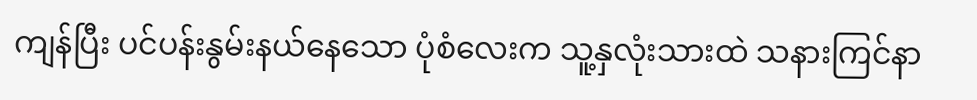ကျန်ပြီး ပင်ပန်းနွမ်းနယ်နေသော ပုံစံလေးက သူ့နှလုံးသားထဲ သနားကြင်နာ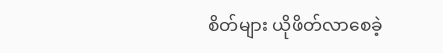စိတ်များ ယိုဖိတ်လာ‌စေခဲ့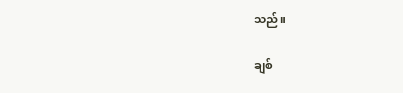သည်။

ချစ်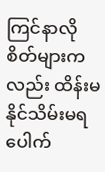ကြင်နာလိုစိတ်များကလည်း ထိန်းမနိုင်သိမ်းမရ ပေါက်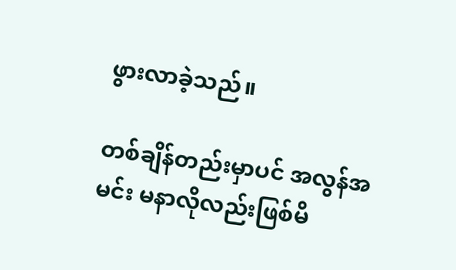ဖွားလာခဲ့သည်။

တစ်ချိန်တည်းမှာပင် အလွန်အမင်း မနာလိုလည်းဖြစ်မိ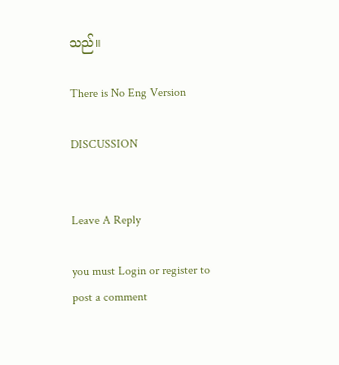သည်။

There is No Eng Version

DISCUSSION


Leave A Reply

you must Login or register to post a comment